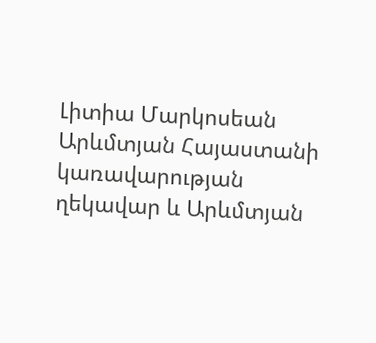Լիտիա Մարկոսեան
Արևմտյան Հայաստանի կառավարության ղեկավար և Արևմտյան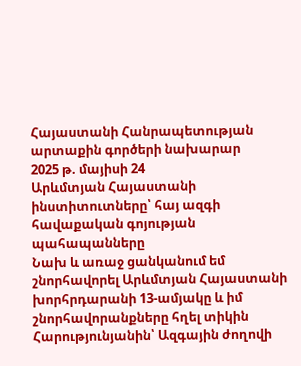Հայաստանի Հանրապետության արտաքին գործերի նախարար
2025 թ. մայիսի 24
Արևմտյան Հայաստանի ինստիտուտները՝ հայ ազգի հավաքական գոյության պահապանները
Նախ և առաջ ցանկանում եմ շնորհավորել Արևմտյան Հայաստանի խորհրդարանի 13-ամյակը և իմ շնորհավորանքները հղել տիկին Հարությունյանին՝ Ազգային ժողովի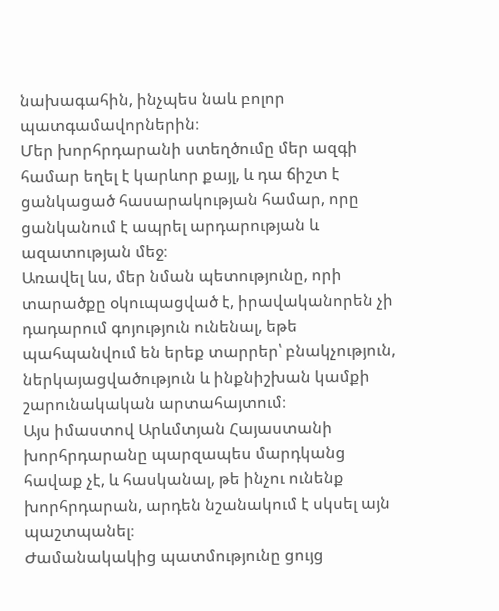նախագահին, ինչպես նաև բոլոր պատգամավորներին։
Մեր խորհրդարանի ստեղծումը մեր ազգի համար եղել է կարևոր քայլ, և դա ճիշտ է ցանկացած հասարակության համար, որը ցանկանում է ապրել արդարության և ազատության մեջ։
Առավել ևս, մեր նման պետությունը, որի տարածքը օկուպացված է, իրավականորեն չի դադարում գոյություն ունենալ, եթե պահպանվում են երեք տարրեր՝ բնակչություն, ներկայացվածություն և ինքնիշխան կամքի շարունակական արտահայտում։
Այս իմաստով Արևմտյան Հայաստանի խորհրդարանը պարզապես մարդկանց հավաք չէ, և հասկանալ, թե ինչու ունենք խորհրդարան, արդեն նշանակում է սկսել այն պաշտպանել։
Ժամանակակից պատմությունը ցույց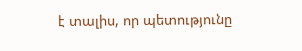է տալիս, որ պետությունը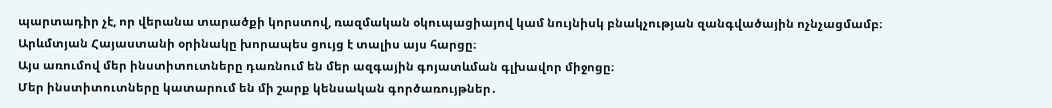պարտադիր չէ, որ վերանա տարածքի կորստով, ռազմական օկուպացիայով կամ նույնիսկ բնակչության զանգվածային ոչնչացմամբ։
Արևմտյան Հայաստանի օրինակը խորապես ցույց է տալիս այս հարցը։
Այս առումով մեր ինստիտուտները դառնում են մեր ազգային գոյատևման գլխավոր միջոցը։
Մեր ինստիտուտները կատարում են մի շարք կենսական գործառույթներ․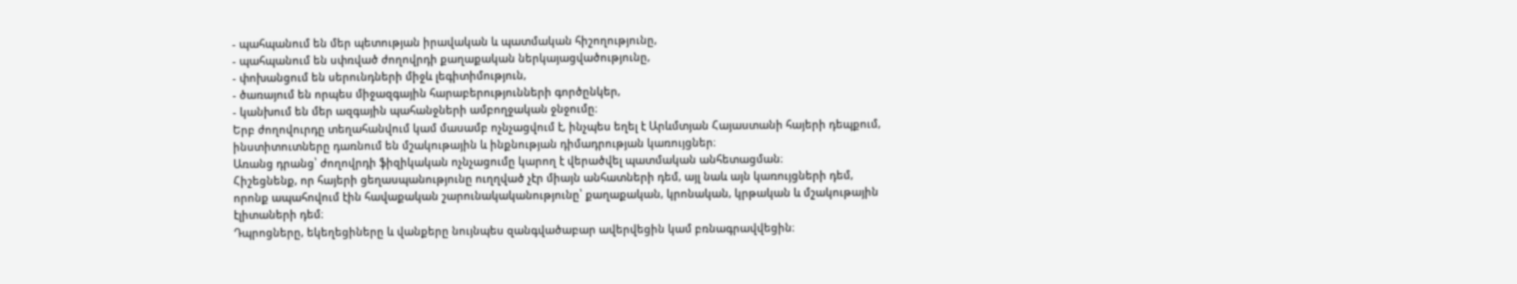- պահպանում են մեր պետության իրավական և պատմական հիշողությունը,
- պահպանում են սփռված ժողովրդի քաղաքական ներկայացվածությունը,
- փոխանցում են սերունդների միջև լեգիտիմություն,
- ծառայում են որպես միջազգային հարաբերությունների գործընկեր,
- կանխում են մեր ազգային պահանջների ամբողջական ջնջումը։
Երբ ժողովուրդը տեղահանվում կամ մասամբ ոչնչացվում է, ինչպես եղել է Արևմտյան Հայաստանի հայերի դեպքում, ինստիտուտները դառնում են մշակութային և ինքնության դիմադրության կառույցներ։
Առանց դրանց՝ ժողովրդի ֆիզիկական ոչնչացումը կարող է վերածվել պատմական անհետացման։
Հիշեցնենք, որ հայերի ցեղասպանությունը ուղղված չէր միայն անհատների դեմ, այլ նաև այն կառույցների դեմ, որոնք ապահովում էին հավաքական շարունակականությունը՝ քաղաքական, կրոնական, կրթական և մշակութային էլիտաների դեմ։
Դպրոցները, եկեղեցիները և վանքերը նույնպես զանգվածաբար ավերվեցին կամ բռնագրավվեցին։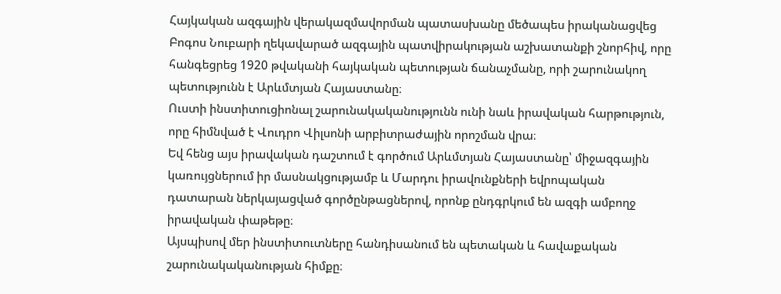Հայկական ազգային վերակազմավորման պատասխանը մեծապես իրականացվեց Բոգոս Նուբարի ղեկավարած ազգային պատվիրակության աշխատանքի շնորհիվ, որը հանգեցրեց 1920 թվականի հայկական պետության ճանաչմանը, որի շարունակող պետությունն է Արևմտյան Հայաստանը։
Ուստի ինստիտուցիոնալ շարունակականությունն ունի նաև իրավական հարթություն, որը հիմնված է Վուդրո Վիլսոնի արբիտրաժային որոշման վրա։
Եվ հենց այս իրավական դաշտում է գործում Արևմտյան Հայաստանը՝ միջազգային կառույցներում իր մասնակցությամբ և Մարդու իրավունքների եվրոպական դատարան ներկայացված գործընթացներով, որոնք ընդգրկում են ազգի ամբողջ իրավական փաթեթը։
Այսպիսով մեր ինստիտուտները հանդիսանում են պետական և հավաքական շարունակականության հիմքը։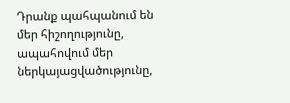Դրանք պահպանում են մեր հիշողությունը, ապահովում մեր ներկայացվածությունը,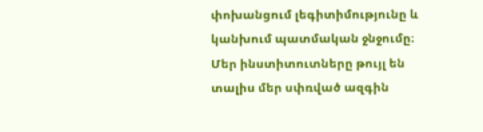փոխանցում լեգիտիմությունը և կանխում պատմական ջնջումը։
Մեր ինստիտուտները թույլ են տալիս մեր սփռված ազգին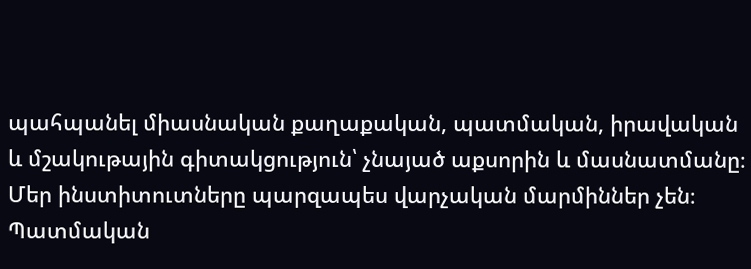պահպանել միասնական քաղաքական, պատմական, իրավական և մշակութային գիտակցություն՝ չնայած աքսորին և մասնատմանը։
Մեր ինստիտուտները պարզապես վարչական մարմիններ չեն։
Պատմական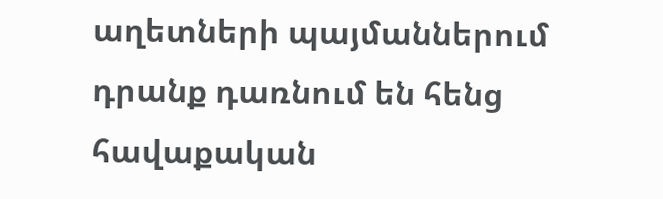աղետների պայմաններում դրանք դառնում են հենց հավաքական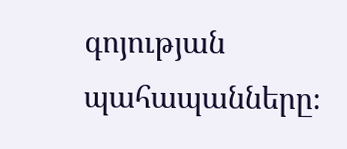գոյության պահապանները։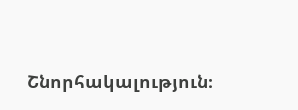Շնորհակալություն։